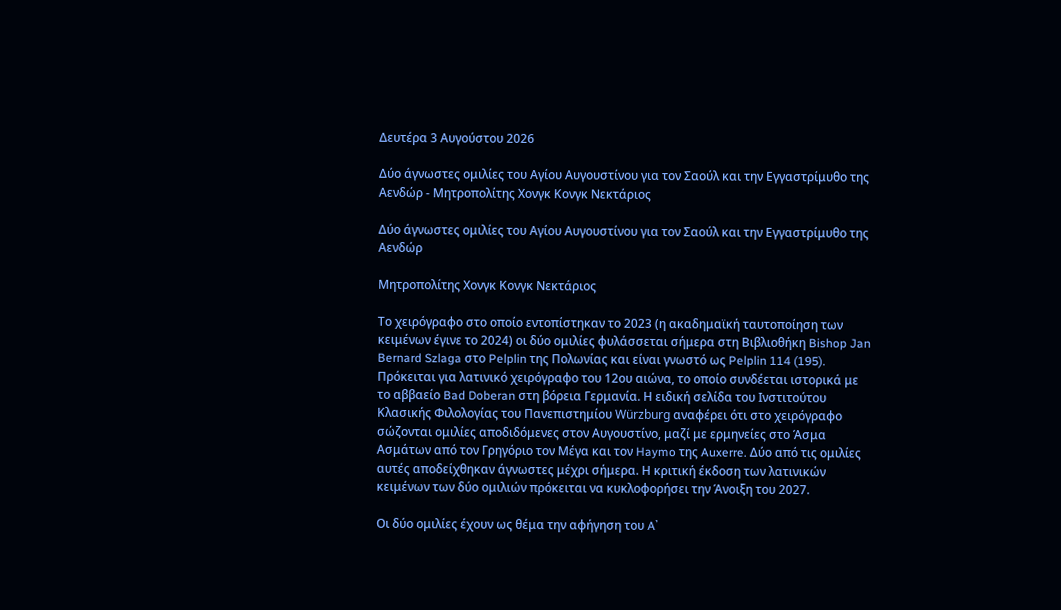Δευτέρα 3 Αυγούστου 2026

Δύο άγνωστες ομιλίες του Αγίου Αυγουστίνου για τον Σαούλ και την Εγγαστρίμυθο της Αενδώρ - Μητροπολίτης Χονγκ Κονγκ Νεκτάριος

Δύο άγνωστες ομιλίες του Αγίου Αυγουστίνου για τον Σαούλ και την Εγγαστρίμυθο της Αενδώρ

Μητροπολίτης Χονγκ Κονγκ Νεκτάριος

Το χειρόγραφο στο οποίο εντοπίστηκαν το 2023 (η ακαδημαϊκή ταυτοποίηση των κειμένων έγινε το 2024) οι δύο ομιλίες φυλάσσεται σήμερα στη Βιβλιοθήκη Bishop Jan Bernard Szlaga στο Pelplin της Πολωνίας και είναι γνωστό ως Pelplin 114 (195). Πρόκειται για λατινικό χειρόγραφο του 12ου αιώνα, το οποίο συνδέεται ιστορικά με το αββαείο Bad Doberan στη βόρεια Γερμανία. Η ειδική σελίδα του Ινστιτούτου Κλασικής Φιλολογίας του Πανεπιστημίου Würzburg αναφέρει ότι στο χειρόγραφο σώζονται ομιλίες αποδιδόμενες στον Αυγουστίνο, μαζί με ερμηνείες στο Άσμα Ασμάτων από τον Γρηγόριο τον Μέγα και τον Haymo της Auxerre. Δύο από τις ομιλίες αυτές αποδείχθηκαν άγνωστες μέχρι σήμερα. Η κριτική έκδοση των λατινικών κειμένων των δύο ομιλιών πρόκειται να κυκλοφορήσει την Άνοιξη του 2027.

Οι δύο ομιλίες έχουν ως θέμα την αφήγηση του A᾽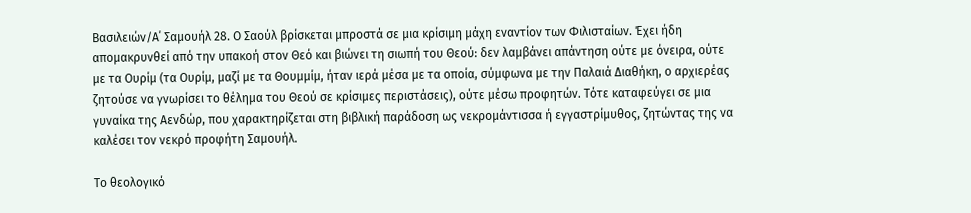Βασιλειών/Α΄ Σαμουήλ 28. Ο Σαούλ βρίσκεται μπροστά σε μια κρίσιμη μάχη εναντίον των Φιλισταίων. Έχει ήδη απομακρυνθεί από την υπακοή στον Θεό και βιώνει τη σιωπή του Θεού: δεν λαμβάνει απάντηση ούτε με όνειρα, ούτε με τα Ουρίμ (τα Ουρίμ, μαζί με τα Θουμμίμ, ήταν ιερά μέσα με τα οποία, σύμφωνα με την Παλαιά Διαθήκη, ο αρχιερέας ζητούσε να γνωρίσει το θέλημα του Θεού σε κρίσιμες περιστάσεις), ούτε μέσω προφητών. Τότε καταφεύγει σε μια γυναίκα της Αενδώρ, που χαρακτηρίζεται στη βιβλική παράδοση ως νεκρομάντισσα ή εγγαστρίμυθος, ζητώντας της να καλέσει τον νεκρό προφήτη Σαμουήλ.

Το θεολογικό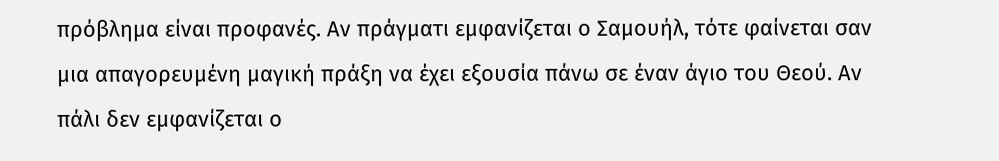πρόβλημα είναι προφανές. Αν πράγματι εμφανίζεται ο Σαμουήλ, τότε φαίνεται σαν μια απαγορευμένη μαγική πράξη να έχει εξουσία πάνω σε έναν άγιο του Θεού. Αν πάλι δεν εμφανίζεται ο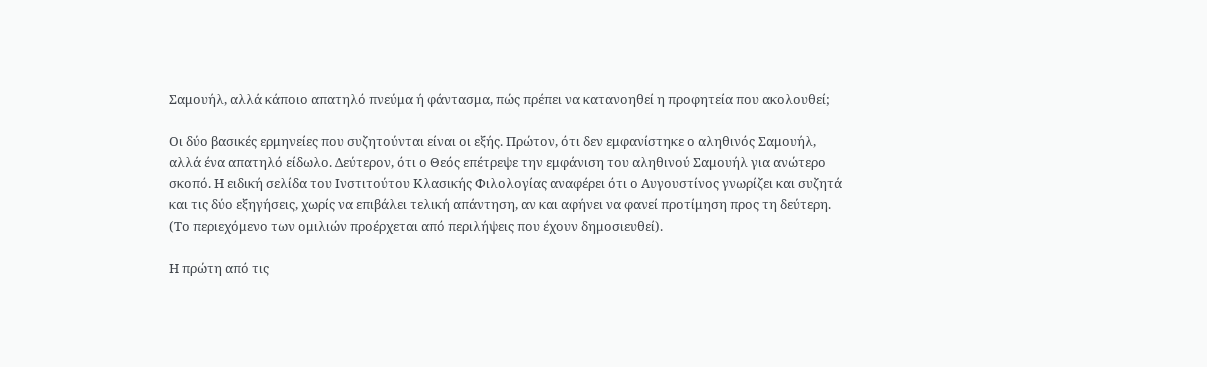Σαμουήλ, αλλά κάποιο απατηλό πνεύμα ή φάντασμα, πώς πρέπει να κατανοηθεί η προφητεία που ακολουθεί;

Οι δύο βασικές ερμηνείες που συζητούνται είναι οι εξής. Πρώτον, ότι δεν εμφανίστηκε ο αληθινός Σαμουήλ, αλλά ένα απατηλό είδωλο. Δεύτερον, ότι ο Θεός επέτρεψε την εμφάνιση του αληθινού Σαμουήλ για ανώτερο σκοπό. Η ειδική σελίδα του Ινστιτούτου Κλασικής Φιλολογίας αναφέρει ότι ο Αυγουστίνος γνωρίζει και συζητά και τις δύο εξηγήσεις, χωρίς να επιβάλει τελική απάντηση, αν και αφήνει να φανεί προτίμηση προς τη δεύτερη. (Το περιεχόμενο των ομιλιών προέρχεται από περιλήψεις που έχουν δημοσιευθεί).

Η πρώτη από τις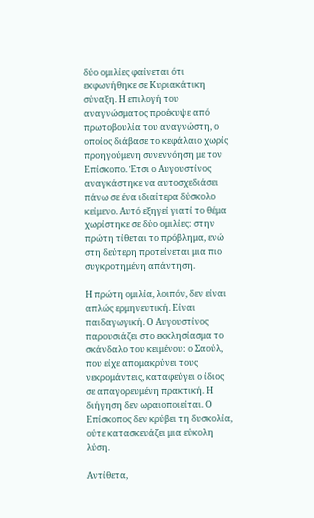δύο ομιλίες φαίνεται ότι εκφωνήθηκε σε Κυριακάτικη σύναξη. Η επιλογή του αναγνώσματος προέκυψε από πρωτοβουλία του αναγνώστη, ο οποίος διάβασε το κεφάλαιο χωρίς προηγούμενη συνεννόηση με τον Επίσκοπο. Έτσι ο Αυγουστίνος αναγκάστηκε να αυτοσχεδιάσει πάνω σε ένα ιδιαίτερα δύσκολο κείμενο. Αυτό εξηγεί γιατί το θέμα χωρίστηκε σε δύο ομιλίες: στην πρώτη τίθεται το πρόβλημα, ενώ στη δεύτερη προτείνεται μια πιο συγκροτημένη απάντηση.

Η πρώτη ομιλία, λοιπόν, δεν είναι απλώς ερμηνευτική. Είναι παιδαγωγική. Ο Αυγουστίνος παρουσιάζει στο εκκλησίασμα το σκάνδαλο του κειμένου: ο Σαούλ, που είχε απομακρύνει τους νεκρομάντεις, καταφεύγει ο ίδιος σε απαγορευμένη πρακτική. Η διήγηση δεν ωραιοποιείται. Ο Επίσκοπος δεν κρύβει τη δυσκολία, ούτε κατασκευάζει μια εύκολη λύση.

Αντίθετα,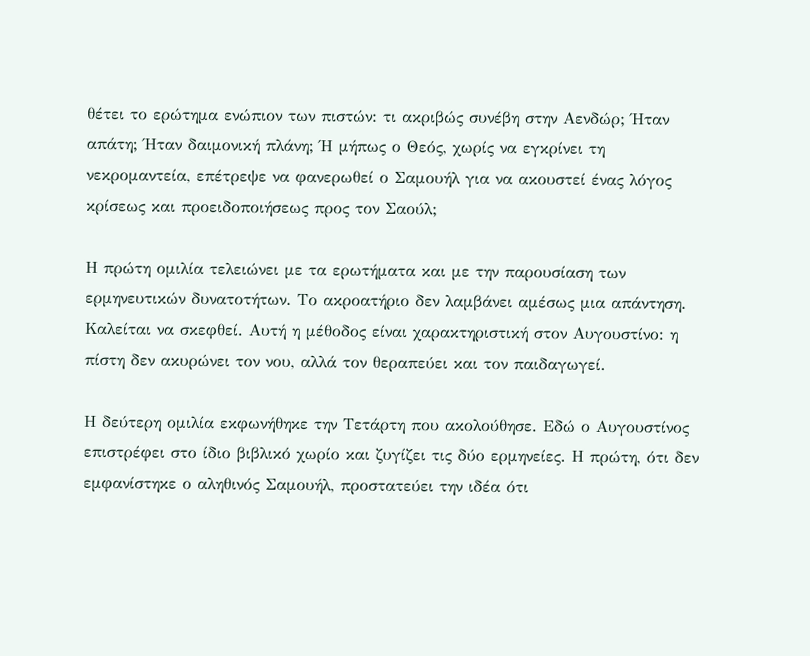θέτει το ερώτημα ενώπιον των πιστών: τι ακριβώς συνέβη στην Αενδώρ; Ήταν απάτη; Ήταν δαιμονική πλάνη; Ή μήπως ο Θεός, χωρίς να εγκρίνει τη νεκρομαντεία, επέτρεψε να φανερωθεί ο Σαμουήλ για να ακουστεί ένας λόγος κρίσεως και προειδοποιήσεως προς τον Σαούλ;

Η πρώτη ομιλία τελειώνει με τα ερωτήματα και με την παρουσίαση των ερμηνευτικών δυνατοτήτων. Το ακροατήριο δεν λαμβάνει αμέσως μια απάντηση. Καλείται να σκεφθεί. Αυτή η μέθοδος είναι χαρακτηριστική στον Αυγουστίνο: η πίστη δεν ακυρώνει τον νου, αλλά τον θεραπεύει και τον παιδαγωγεί.

Η δεύτερη ομιλία εκφωνήθηκε την Τετάρτη που ακολούθησε. Εδώ ο Αυγουστίνος επιστρέφει στο ίδιο βιβλικό χωρίο και ζυγίζει τις δύο ερμηνείες. Η πρώτη, ότι δεν εμφανίστηκε ο αληθινός Σαμουήλ, προστατεύει την ιδέα ότι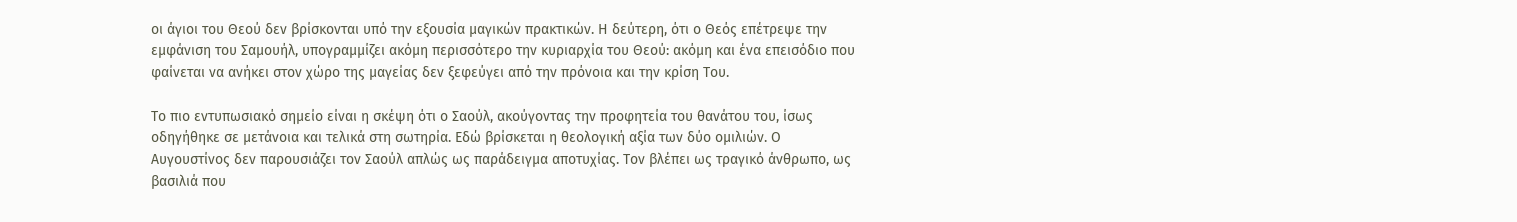οι άγιοι του Θεού δεν βρίσκονται υπό την εξουσία μαγικών πρακτικών. Η δεύτερη, ότι ο Θεός επέτρεψε την εμφάνιση του Σαμουήλ, υπογραμμίζει ακόμη περισσότερο την κυριαρχία του Θεού: ακόμη και ένα επεισόδιο που φαίνεται να ανήκει στον χώρο της μαγείας δεν ξεφεύγει από την πρόνοια και την κρίση Του.

Το πιο εντυπωσιακό σημείο είναι η σκέψη ότι ο Σαούλ, ακούγοντας την προφητεία του θανάτου του, ίσως οδηγήθηκε σε μετάνοια και τελικά στη σωτηρία. Εδώ βρίσκεται η θεολογική αξία των δύο ομιλιών. Ο Αυγουστίνος δεν παρουσιάζει τον Σαούλ απλώς ως παράδειγμα αποτυχίας. Τον βλέπει ως τραγικό άνθρωπο, ως βασιλιά που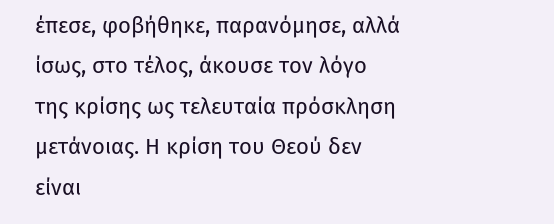έπεσε, φοβήθηκε, παρανόμησε, αλλά ίσως, στο τέλος, άκουσε τον λόγο της κρίσης ως τελευταία πρόσκληση μετάνοιας. Η κρίση του Θεού δεν είναι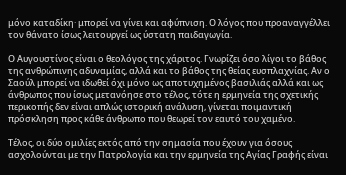μόνο καταδίκη· μπορεί να γίνει και αφύπνιση. Ο λόγος που προαναγγέλλει τον θάνατο ίσως λειτουργεί ως ύστατη παιδαγωγία.

Ο Αυγουστίνος είναι ο θεολόγος της χάριτος. Γνωρίζει όσο λίγοι το βάθος της ανθρώπινης αδυναμίας, αλλά και το βάθος της θείας ευσπλαχνίας. Αν ο Σαούλ μπορεί να ιδωθεί όχι μόνο ως αποτυχημένος βασιλιάς αλλά και ως άνθρωπος που ίσως μετανόησε στο τέλος, τότε η ερμηνεία της σχετικής περικοπής δεν είναι απλώς ιστορική ανάλυση, γίνεται ποιμαντική πρόσκληση προς κάθε άνθρωπο που θεωρεί τον εαυτό του χαμένο.

Τέλος, οι δύο ομιλίες εκτός από την σημασία που έχουν για όσους ασχολούνται με την Πατρολογία και την ερμηνεία της Αγίας Γραφής είναι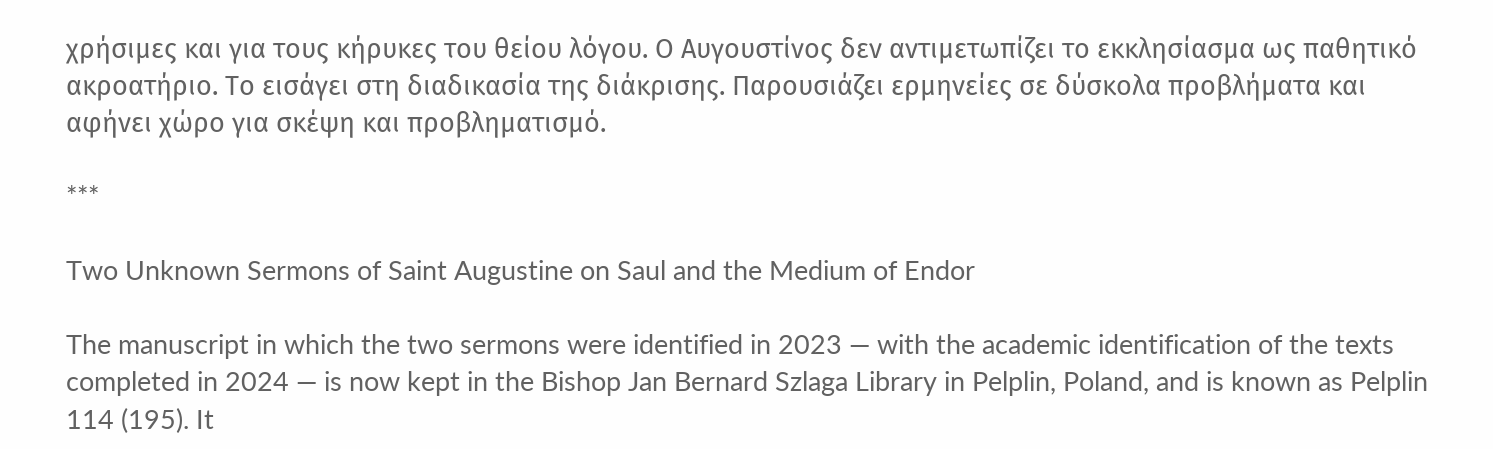χρήσιμες και για τους κήρυκες του θείου λόγου. Ο Αυγουστίνος δεν αντιμετωπίζει το εκκλησίασμα ως παθητικό ακροατήριο. Το εισάγει στη διαδικασία της διάκρισης. Παρουσιάζει ερμηνείες σε δύσκολα προβλήματα και αφήνει χώρο για σκέψη και προβληματισμό.

***

Two Unknown Sermons of Saint Augustine on Saul and the Medium of Endor

The manuscript in which the two sermons were identified in 2023 — with the academic identification of the texts completed in 2024 — is now kept in the Bishop Jan Bernard Szlaga Library in Pelplin, Poland, and is known as Pelplin 114 (195). It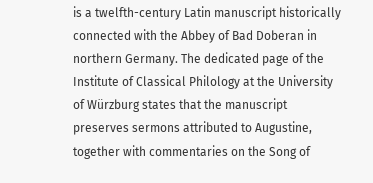is a twelfth-century Latin manuscript historically connected with the Abbey of Bad Doberan in northern Germany. The dedicated page of the Institute of Classical Philology at the University of Würzburg states that the manuscript preserves sermons attributed to Augustine, together with commentaries on the Song of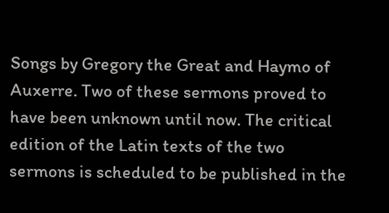Songs by Gregory the Great and Haymo of Auxerre. Two of these sermons proved to have been unknown until now. The critical edition of the Latin texts of the two sermons is scheduled to be published in the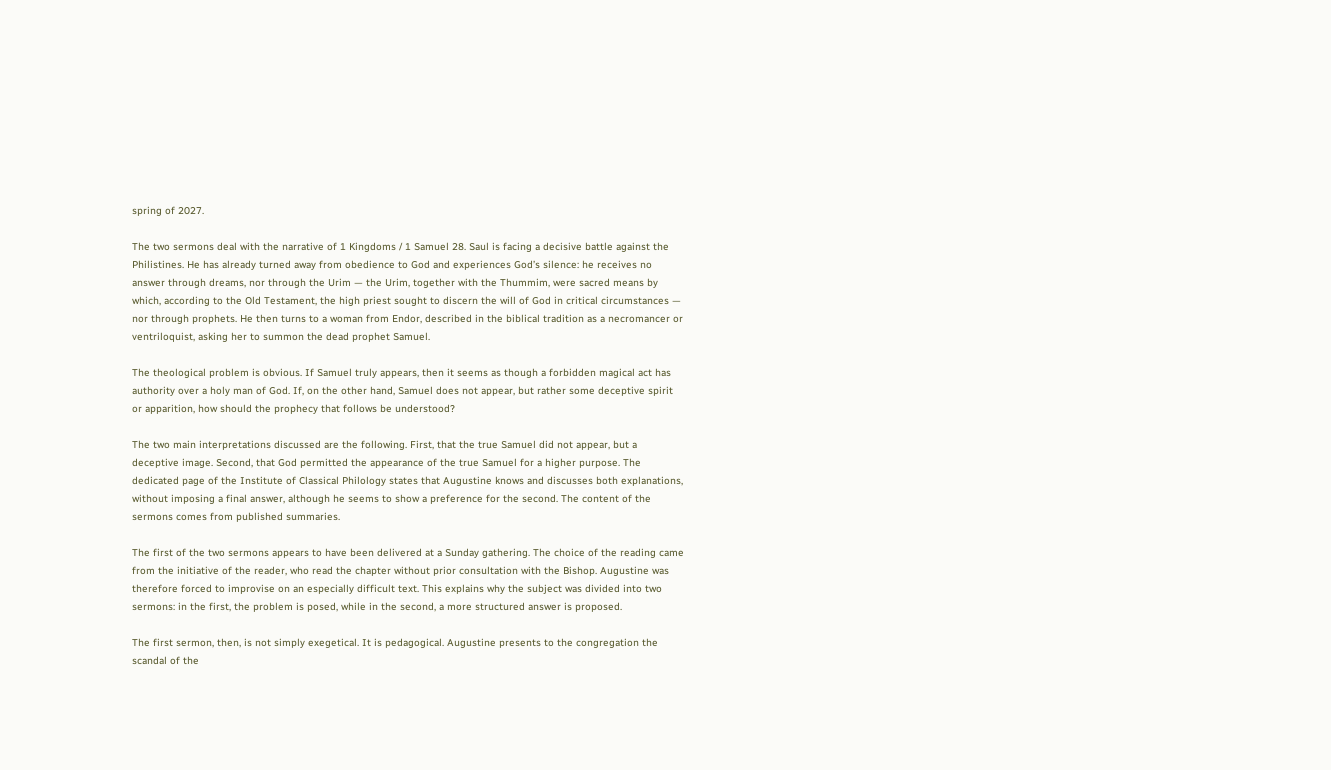spring of 2027.

The two sermons deal with the narrative of 1 Kingdoms / 1 Samuel 28. Saul is facing a decisive battle against the Philistines. He has already turned away from obedience to God and experiences God’s silence: he receives no answer through dreams, nor through the Urim — the Urim, together with the Thummim, were sacred means by which, according to the Old Testament, the high priest sought to discern the will of God in critical circumstances — nor through prophets. He then turns to a woman from Endor, described in the biblical tradition as a necromancer or ventriloquist, asking her to summon the dead prophet Samuel.

The theological problem is obvious. If Samuel truly appears, then it seems as though a forbidden magical act has authority over a holy man of God. If, on the other hand, Samuel does not appear, but rather some deceptive spirit or apparition, how should the prophecy that follows be understood?

The two main interpretations discussed are the following. First, that the true Samuel did not appear, but a deceptive image. Second, that God permitted the appearance of the true Samuel for a higher purpose. The dedicated page of the Institute of Classical Philology states that Augustine knows and discusses both explanations, without imposing a final answer, although he seems to show a preference for the second. The content of the sermons comes from published summaries.

The first of the two sermons appears to have been delivered at a Sunday gathering. The choice of the reading came from the initiative of the reader, who read the chapter without prior consultation with the Bishop. Augustine was therefore forced to improvise on an especially difficult text. This explains why the subject was divided into two sermons: in the first, the problem is posed, while in the second, a more structured answer is proposed.

The first sermon, then, is not simply exegetical. It is pedagogical. Augustine presents to the congregation the scandal of the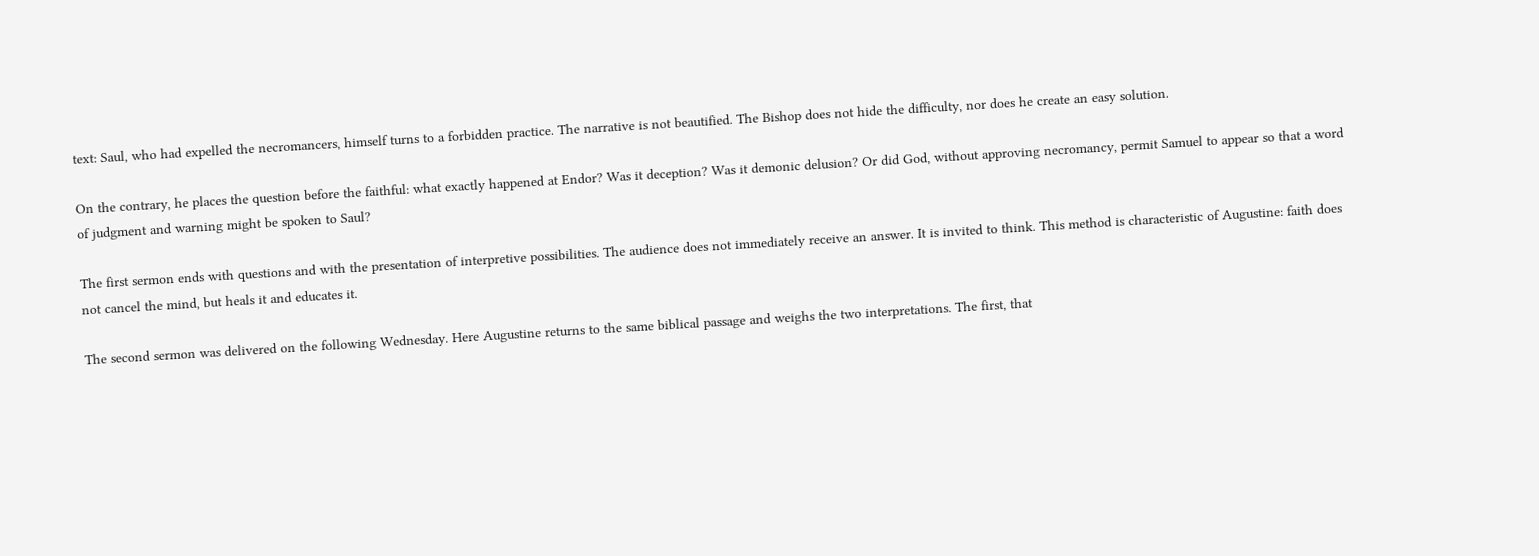text: Saul, who had expelled the necromancers, himself turns to a forbidden practice. The narrative is not beautified. The Bishop does not hide the difficulty, nor does he create an easy solution.

On the contrary, he places the question before the faithful: what exactly happened at Endor? Was it deception? Was it demonic delusion? Or did God, without approving necromancy, permit Samuel to appear so that a word of judgment and warning might be spoken to Saul?

The first sermon ends with questions and with the presentation of interpretive possibilities. The audience does not immediately receive an answer. It is invited to think. This method is characteristic of Augustine: faith does not cancel the mind, but heals it and educates it.

The second sermon was delivered on the following Wednesday. Here Augustine returns to the same biblical passage and weighs the two interpretations. The first, that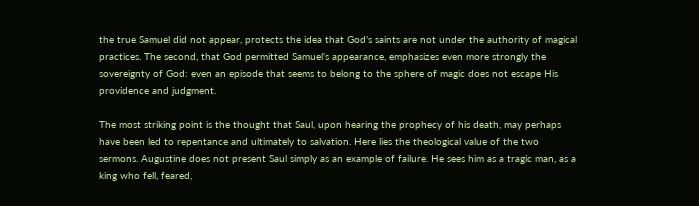the true Samuel did not appear, protects the idea that God’s saints are not under the authority of magical practices. The second, that God permitted Samuel’s appearance, emphasizes even more strongly the sovereignty of God: even an episode that seems to belong to the sphere of magic does not escape His providence and judgment.

The most striking point is the thought that Saul, upon hearing the prophecy of his death, may perhaps have been led to repentance and ultimately to salvation. Here lies the theological value of the two sermons. Augustine does not present Saul simply as an example of failure. He sees him as a tragic man, as a king who fell, feared,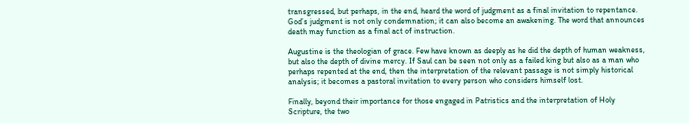transgressed, but perhaps, in the end, heard the word of judgment as a final invitation to repentance. God’s judgment is not only condemnation; it can also become an awakening. The word that announces death may function as a final act of instruction.

Augustine is the theologian of grace. Few have known as deeply as he did the depth of human weakness, but also the depth of divine mercy. If Saul can be seen not only as a failed king but also as a man who perhaps repented at the end, then the interpretation of the relevant passage is not simply historical analysis; it becomes a pastoral invitation to every person who considers himself lost.

Finally, beyond their importance for those engaged in Patristics and the interpretation of Holy Scripture, the two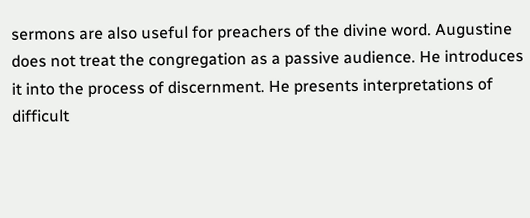sermons are also useful for preachers of the divine word. Augustine does not treat the congregation as a passive audience. He introduces it into the process of discernment. He presents interpretations of difficult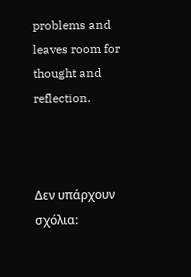problems and leaves room for thought and reflection.



Δεν υπάρχουν σχόλια: